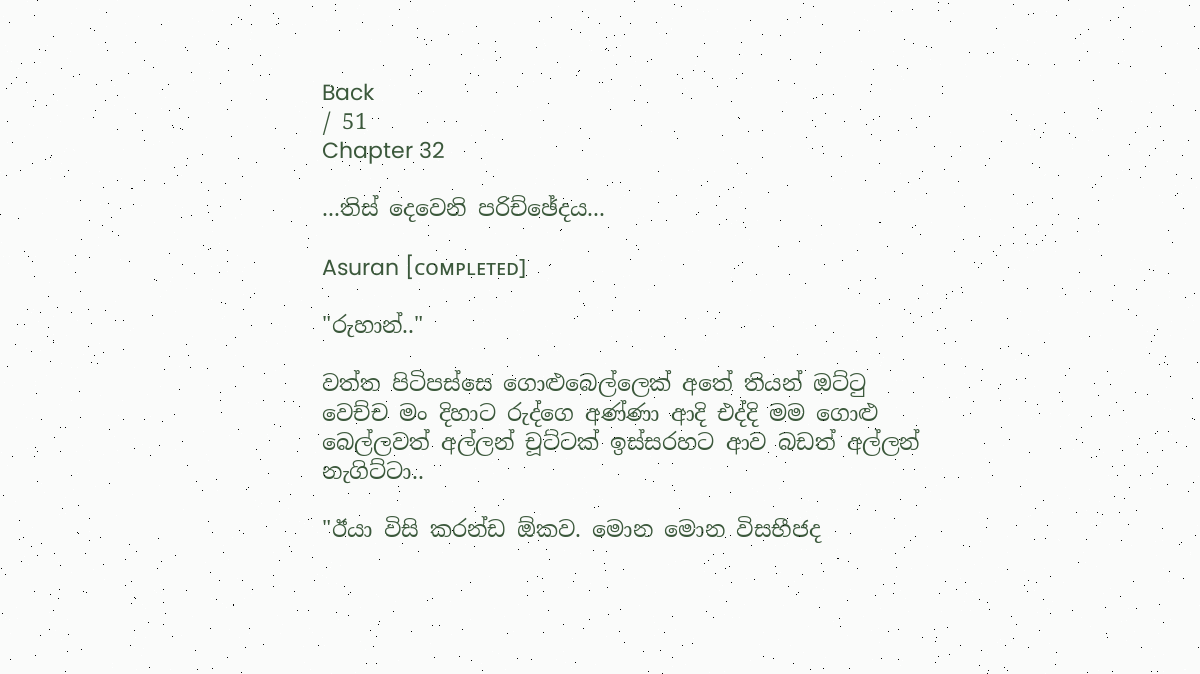Back
/ 51
Chapter 32

...තිස් දෙවෙනි පරිච්ඡේදය...

Asuran [ᴄᴏᴍᴘʟᴇᴛᴇᴅ]

"රුහාන්.."

වත්ත පිටිපස්සෙ ගොළුබෙල්ලෙක් අතේ තියන් ඔට්ටු වෙච්ච මං දිහාට රුද්ගෙ අණ්ණා ආදි එද්දි මම ගොළු බෙල්ලවත් අල්ලන් චූට්ටක් ඉස්සරහට ආව බඩත් අල්ලන් නැගිට්ටා..

"ඊයා විසි කරන්ඩ ඕකව. මොන මොන විසභීජද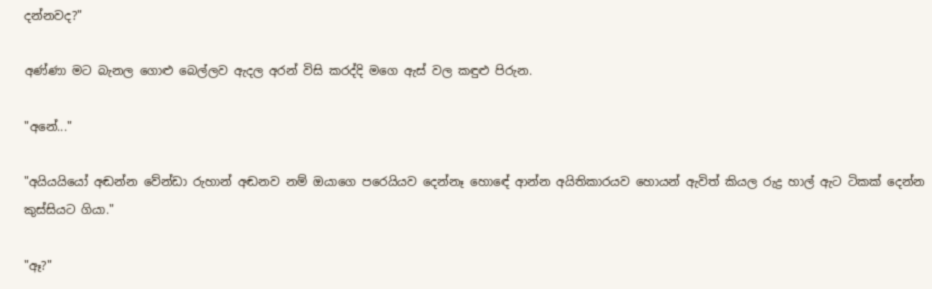දන්නවද?"

අණ්ණා මට බැනල ගොළු බෙල්ලව ඇදල අරන් විසි කරද්දි මගෙ ඇස් වල කඳුළු පිරුන.

"අනේ..."

"අයියයියෝ අඬන්න වේන්ඩා රුහාන් අඬනව නම් ඔයාගෙ පරෙයියව දෙන්නෑ හොඳේ ආන්න අයිතිකාරයව හොයන් ඇවිත් කියල රුද්‍ර හාල් ඇට ටිකක් දෙන්න කුස්සියට ගියා."

"ඈ?"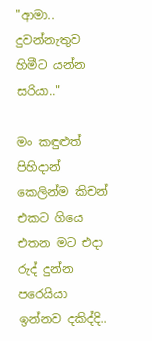"ආමා.. දුවන්නැතුව හිමීට යන්න සරියා.."

මං කඳුළුත් පිහිදාන් කෙලින්ම කිචන් එකට ගියෙ එතන මට එදා රුද් දුන්න පරෙයියා ඉන්නව දකිද්දි..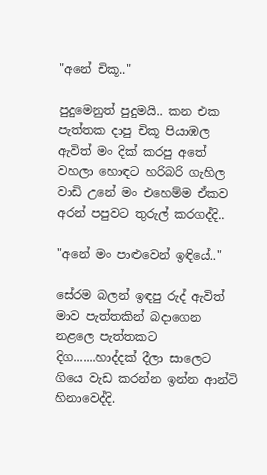"අනේ චිකූ.."

පුදුමෙනුත් පුදුමයි.. කන එක පැත්තක දාපු චිකූ පියාඹල ඇවිත් මං දික් කරපු අතේ වහලා හොඳට හරිබරි ගැහිල වාඩි උනේ මං එහෙම්ම ඒකව අරන් පපුවට තුරුල් කරගද්දි..

"අනේ මං පාළුවෙන් ඉඳියේ.."

සේරම බලන් ඉඳපු රුද් ඇවිත් මාව පැත්තකින් බදාගෙන නළලෙ පැත්තකට දිග.......හාද්දක් දීලා සාලෙට ගියෙ වැඩ කරන්න ඉන්න ආන්ටි හිනාවෙද්දි.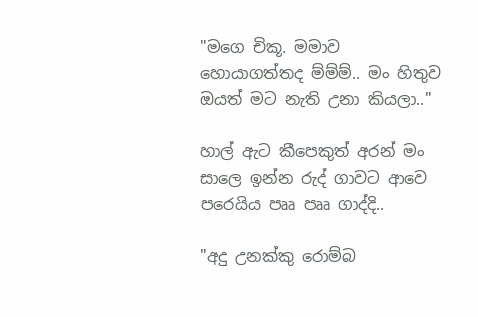"මගෙ චිකූ. මමාව හොයාගත්තද ම්ම්ම්.. මං හිතුව ඔයත් මට නැති උනා කියලා.."

හාල් ඇට කීපෙකුත් අරන් මං සාලෙ ඉන්න රුද් ගාවට ආවෙ පරෙයිය පෲ පෲ ගාද්දි..

"අදු උනක්කු රොම්බ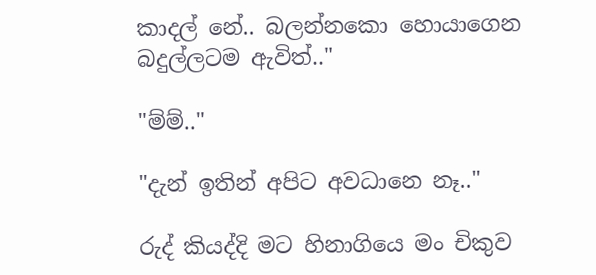කාදල් නේ.. බලන්නකො හොයාගෙන බදුල්ලටම ඇවිත්.."

"ම්ම්.."

"දැන් ඉතින් අපිට අවධානෙ නෑ.."

රුද් කියද්දි මට හිනාගියෙ මං චිකුව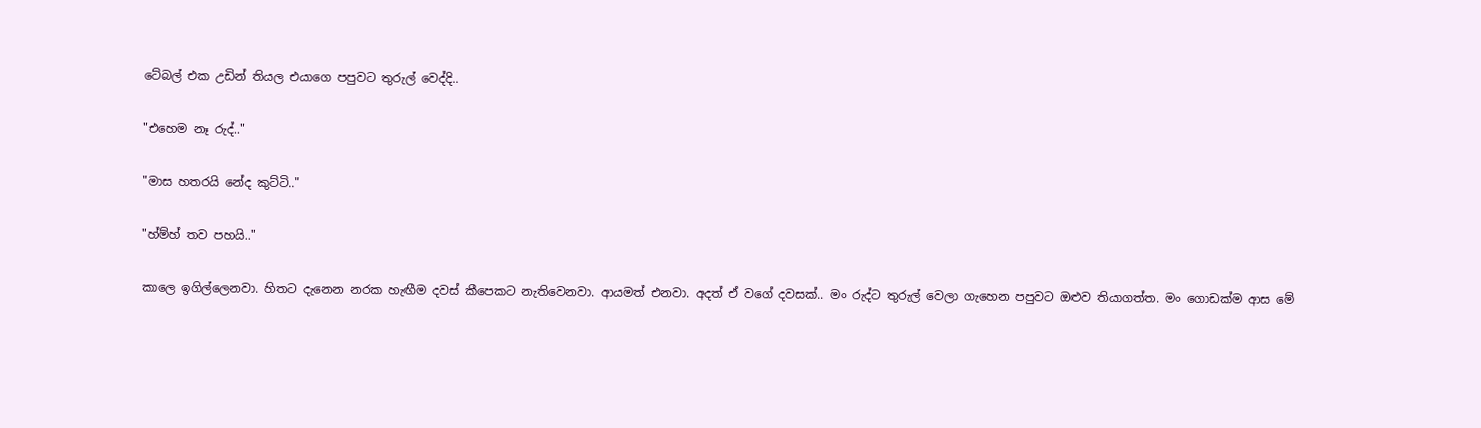ටේබල් එක උඩින් තියල එයාගෙ පපුවට තුරුල් වෙද්දි..

"එහෙම නෑ රුද්.."

"මාස හතරයි නේද කුට්ටි.."

"හ්ම්හ් තව පහයි.."

කාලෙ ඉගිල්ලෙනවා. හිතට දැනෙන නරක හැඟීම දවස් කීපෙකට නැතිවෙනවා. ආයමත් එනවා. අදත් ඒ වගේ දවසක්.. මං රුද්ට තුරුල් වෙලා ගැහෙන පපුවට ඔළුව තියාගත්ත. මං ගොඩක්ම ආස මේ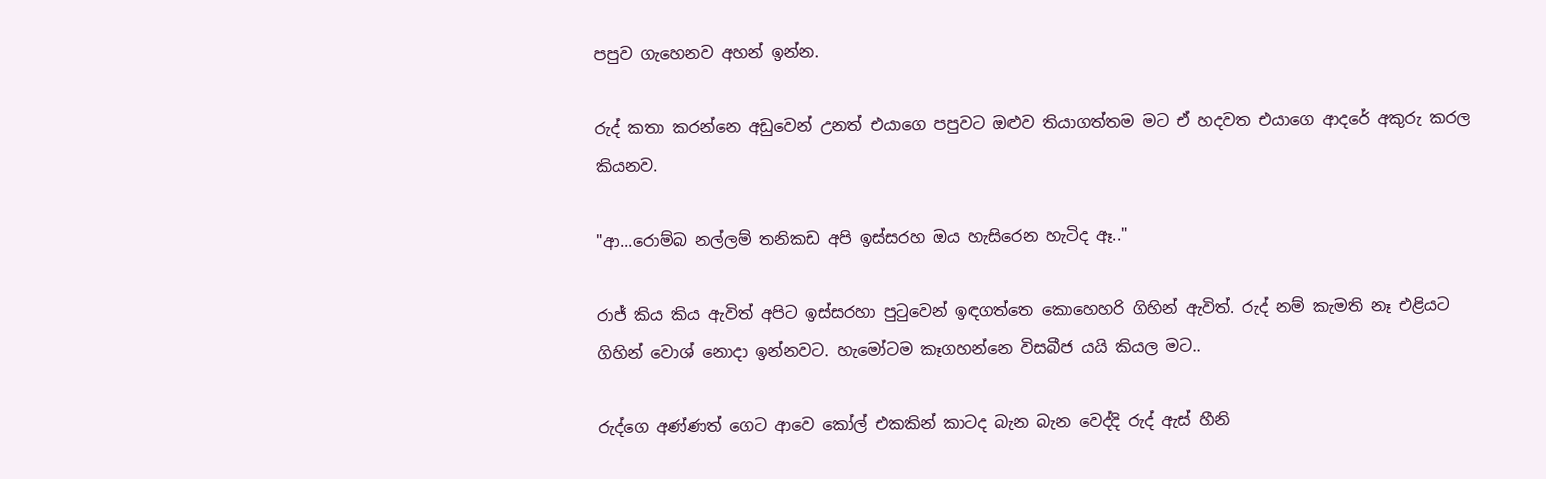පපුව ගැහෙනව අහන් ඉන්න.

රුද් කතා කරන්නෙ අඩුවෙන් උනත් එයාගෙ පපුවට ඔළුව තියාගත්තම මට ඒ හදවත එයාගෙ ආදරේ අකුරු කරල කියනව.

"ආ...රොම්බ නල්ලම් තනිකඩ අපි ඉස්සරහ ඔය හැසිරෙන හැටිද ඈ.."

රාජ් කිය කිය ඇවිත් අපිට ඉස්සරහා පුටුවෙන් ඉඳගත්තෙ කොහෙහරි ගිහින් ඇවිත්. රුද් නම් කැමති නෑ එළියට ගිහින් වොශ් නොදා ඉන්නවට. හැමෝටම කෑගහන්නෙ විසබීජ යයි කියල මට..

රුද්ගෙ අණ්ණත් ගෙට ආවෙ කෝල් එකකින් කාටද බැන බැන වෙද්දි රුද් ඇස් හීනි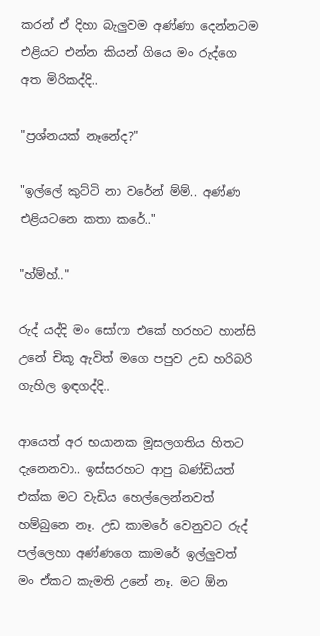කරන් ඒ දිහා බැලුවම අණ්ණා දෙන්නටම එළියට එන්න කියන් ගියෙ මං රුද්ගෙ අත මිරිකද්දි..

"ප්‍රශ්නයක් නෑනේද?"

"ඉල්ලේ කුට්ටි නා වරේන් ම්ම්.. අණ්ණ එළියටනෙ කතා කරේ.."

"හ්ම්හ්.."

රුද් යද්දි මං සෝෆා එකේ හරහට හාන්සි උනේ චිකූ ඇවිත් මගෙ පපුව උඩ හරිබරි ගැහිල ඉඳගද්දි..

ආයෙත් අර භයානක මූසලගතිය හිතට දැනෙනවා.. ඉස්සරහට ආපු බණ්ඩියත් එක්ක මට වැඩිය හෙල්ලෙන්නවත් හම්බුනෙ නෑ. උඩ කාමරේ වෙනුවට රුද් පල්ලෙහා අණ්ණගෙ කාමරේ ඉල්ලුවත් මං ඒකට කැමති උනේ නෑ. මට ඕන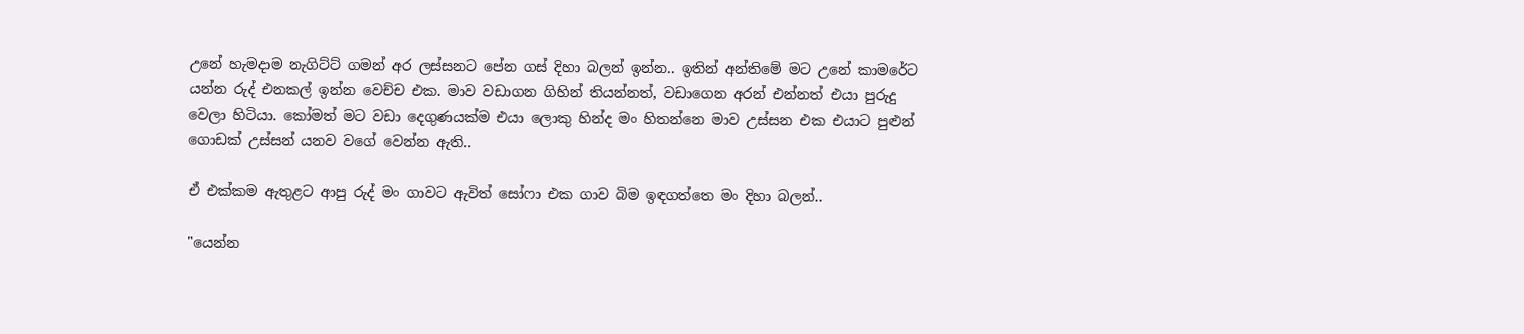උනේ හැමදාම නැගිට්ට් ගමන් අර ලස්සනට පේන ගස් දිහා බලන් ඉන්න.. ඉතින් අන්තිමේ මට උනේ කාමරේට යන්න රුද් එනකල් ඉන්න වෙච්ච එක. මාව වඩාගන ගිහින් තියන්නත්, වඩාගෙන අරන් එන්නත් එයා පුරුදු වෙලා හිටියා. කෝමත් මට වඩා දෙගුණයක්ම එයා ලොකු හින්ද මං හිතන්නෙ මාව උස්සන එක එයාට පුළුන් ගොඩක් උස්සන් යනව වගේ වෙන්න ඇති..

ඒ එක්කම ඇතුළට ආපු රුද් මං ගාවට ඇවිත් සෝෆා එක ගාව බිම ඉඳගත්තෙ මං දිහා බලන්..

"යෙන්න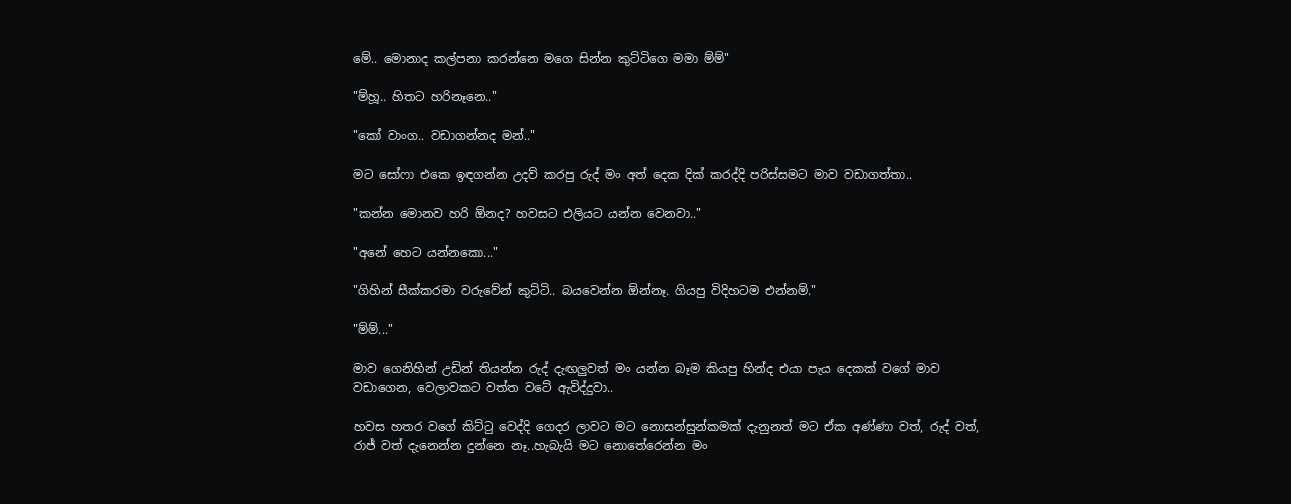මේ.. මොනාද කල්පනා කරන්නෙ මගෙ සින්න කුට්ටිගෙ මමා ම්ම්"

"ම්හූ.. හිතට හරිනෑනෙ.."

"කෝ වාංග.. වඩාගන්නද මන්.."

මට සෝෆා එකෙ ඉඳගන්න උදව් කරපු රුද් මං අත් දෙක දික් කරද්දි පරිස්සමට මාව වඩාගත්තා..

"කන්න මොනව හරි ඕනද? හවසට එලියට යන්න වෙනවා.."

"අනේ හෙට යන්නකො..."

"ගිහින් සීක්කරමා වරුවේන් කුට්ටි.. බයවෙන්න ඕන්නෑ. ගියපු විදිහටම එන්නම්."

"ම්ම්..."

මාව ගෙනිහින් උඩින් තියන්න රුද් දැඟලුවත් මං යන්න බෑම කියපු හින්ද එයා පැය දෙකක් වගේ මාව වඩාගෙන, වෙලාවකට වත්ත වටේ ඇවිද්දුවා..

හවස හතර වගේ කිට්ටු වෙද්දි ගෙදර ලාවට මට නොසන්සුන්කමක් දැනුනත් මට ඒක අණ්ණා වත්, රුද් වත්, රාජ් වත් දැනෙන්න දුන්නෙ නෑ..හැබැයි මට නොතේරෙන්න මං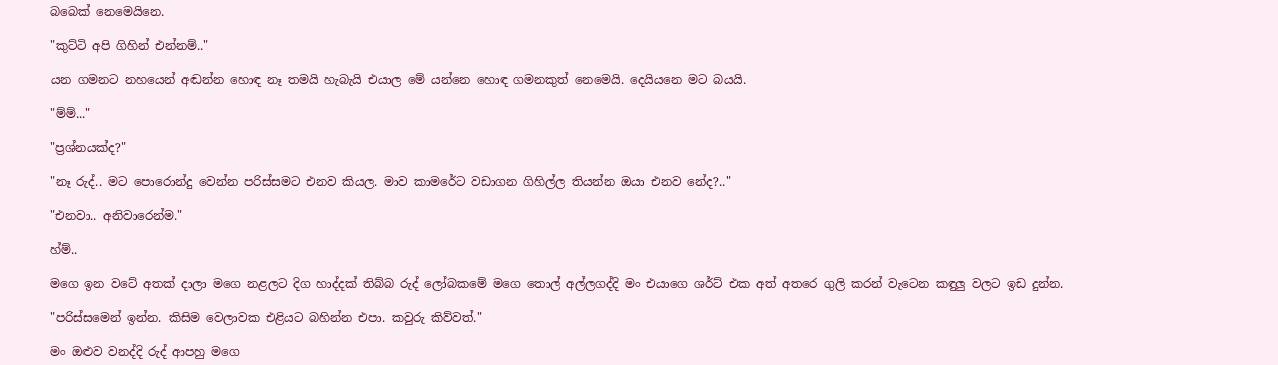බබෙක් නෙමෙයිනෙ.

"කුට්ටි අපි ගිහින් එන්නම්.."

යන ගමනට නහයෙන් අඬන්න හොඳ නෑ තමයි හැබැයි එයාල මේ යන්නෙ හොඳ ගමනකුත් නෙමෙයි. දෙයියනෙ මට බයයි.

"ම්ම්..."

"ප්‍රශ්නයක්ද?"

"නෑ රුද්.. මට පොරොන්දු වෙන්න පරිස්සමට එනව කියල. මාව කාමරේට වඩාගන ගිහිල්ල තියන්න ඔයා එනව නේද?.."

"එනවා.. අනිවාරෙන්ම."

හ්ම්..

මගෙ ඉන වටේ අතක් දාලා මගෙ නළලට දිග හාද්දක් තිබ්බ රුද් ලෝබකමේ මගෙ තොල් අල්ලගද්දි මං එයාගෙ ශර්ට් එක අත් අතරෙ ගුලි කරන් වැටෙන කඳුලු වලට ඉඩ දුන්න.

"පරිස්සමෙන් ඉන්න. කිසිම වෙලාවක එළියට බහින්න එපා. කවුරු කිව්වත්."

මං ඔළුව වනද්දි රුද් ආපහු මගෙ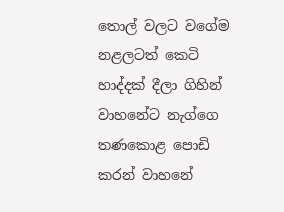තොල් වලට වගේම නළලටත් කෙටි හාද්දක් දීලා ගිහින් වාහනේට නැග්ගෙ තණකොළ පොඩි කරන් වාහනේ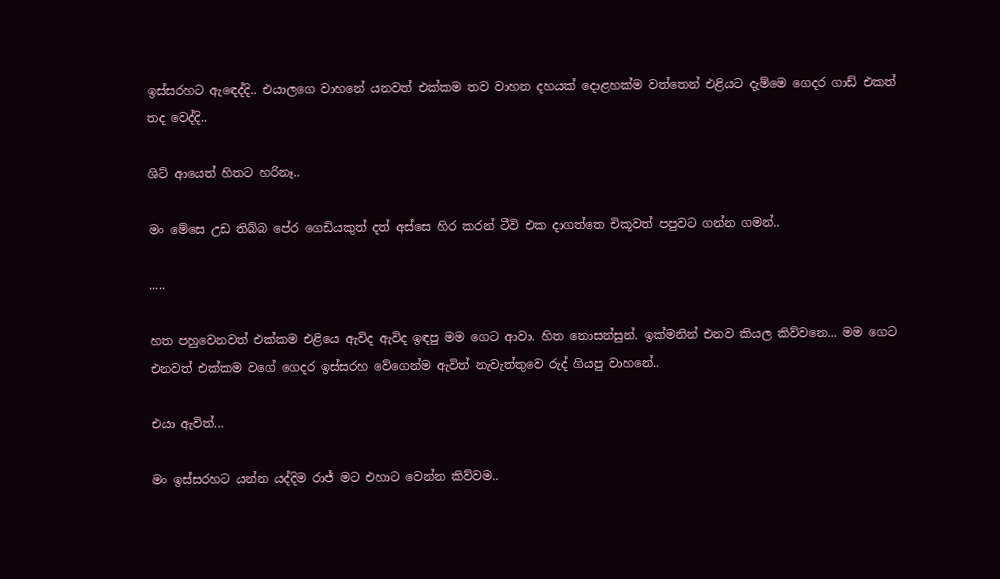ඉස්සරහට ඇඳෙද්දි.. එයාලගෙ වාහනේ යනවත් එක්කම තව වාහන දහයක් දොළහක්ම වත්තෙන් එළියට දැම්මෙ ගෙදර ගාඩ් එකත් තද වෙද්දි..

ශිට් ආයෙත් හිතට හරිනෑ..

මං මේසෙ උඩ තිබ්බ පේර ගෙඩියකුත් දත් අස්සෙ හිර කරන් ටීවි එක දාගත්තෙ චිකූවත් පපුවට ගන්න ගමන්..

.....

හත පහුවෙනවත් එක්කම එළියෙ ඇවිද ඇවිද ඉඳපු මම ගෙට ආවා. හිත නොසන්සුන්. ඉක්මනින් එනව කියල කිව්වනෙ... මම ගෙට එනවත් එක්කම වගේ ගෙදර ඉස්සරහ වේගෙන්ම ඇවිත් නැවැත්තුවෙ රුද් ගියපු වාහනේ..

එයා ඇවිත්...

මං ඉස්සරහට යන්න යද්දිම රාජ් මට එහාට වෙන්න කිව්වම..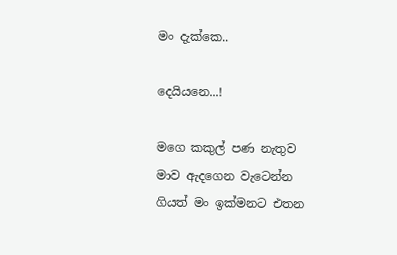මං දැක්කෙ..

දෙයියනෙ...!

මගෙ කකුල් පණ නැතුව මාව ඇදගෙන වැටෙන්න ගියත් මං ඉක්මනට එතන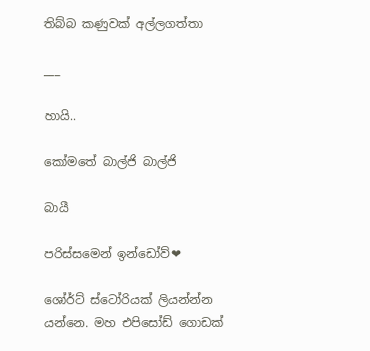තිබ්බ කණුවක් අල්ලගත්තා

___

හායි..

කෝමතේ බාල්ජි බාල්ජි

බායී

පරිස්සමෙන් ඉන්ඩෝව්❤

ශෝර්ට් ස්ටෝරියක් ලියන්න්න යන්නෙ. මහ එපිසෝඩ් ගොඩක්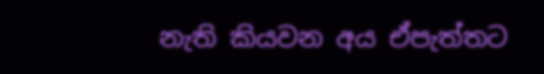නැති කියවන අය ඒපැත්තට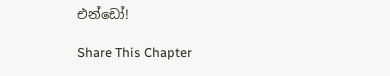එන්ඩෝ!

Share This Chapter